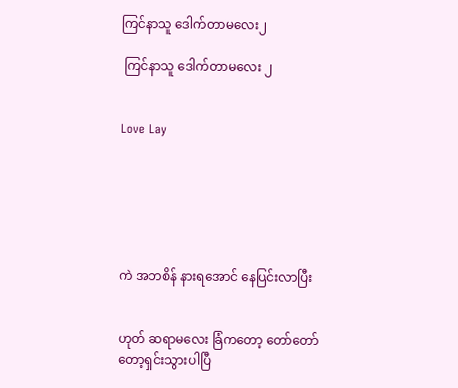ကြင်နာသူ ဒေါက်တာမလေး၂

 ကြင်နာသူ ဒေါက်တာမလေး ၂


Love Lay






ကဲ အဘစိန် နားရအောင် နေပြင်းလာပြီး


ဟုတ် ဆရာမလေး ခြံကတော့ တော်တော်တော့ရှင်းသွားပါပြီ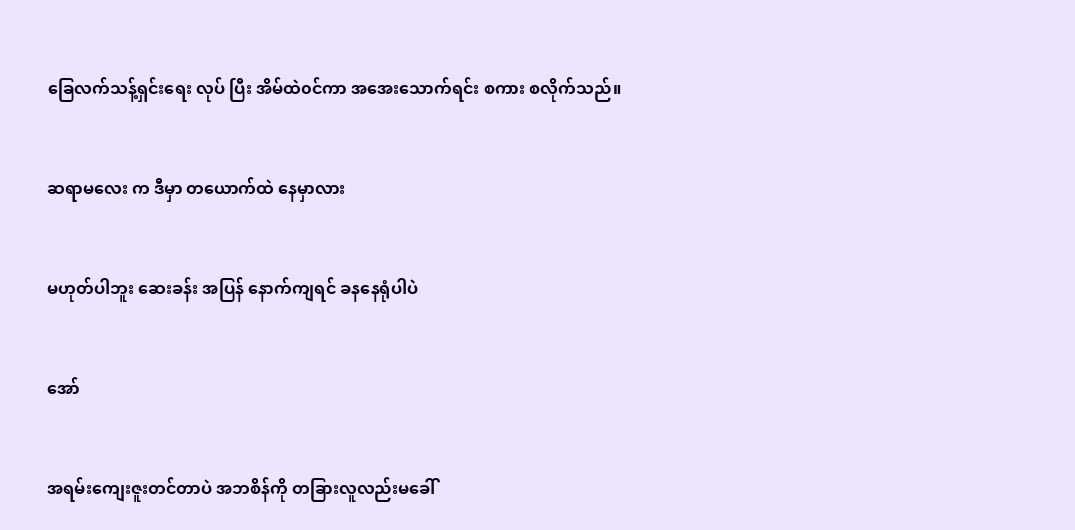ခြေလက်သန့်ရှင်းရေး လုပ် ပြီး အိမ်ထဲ၀င်ကာ အအေးသောက်ရင်း စကား စလိုက်သည်။


ဆရာမလေး က ဒီမှာ တယောက်ထဲ နေမှာလား


မဟုတ်ပါဘူး ဆေးခန်း အပြန် နောက်ကျရင် ခနနေရုံပါပဲ


အော်


အရမ်းကျေးဇူးတင်တာပဲ အဘစိန်ကို တခြားလူလည်းမခေါ်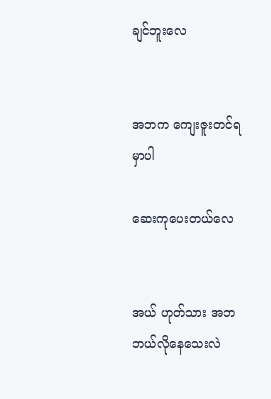ချင်ဘူးလေ


အဘက ကျေးဇူးတင်ရမှာပါ

ဆေးကုပေးတယ်လေ


အယ် ဟုတ်သား အဘဘယ်လိုနေသေးလဲ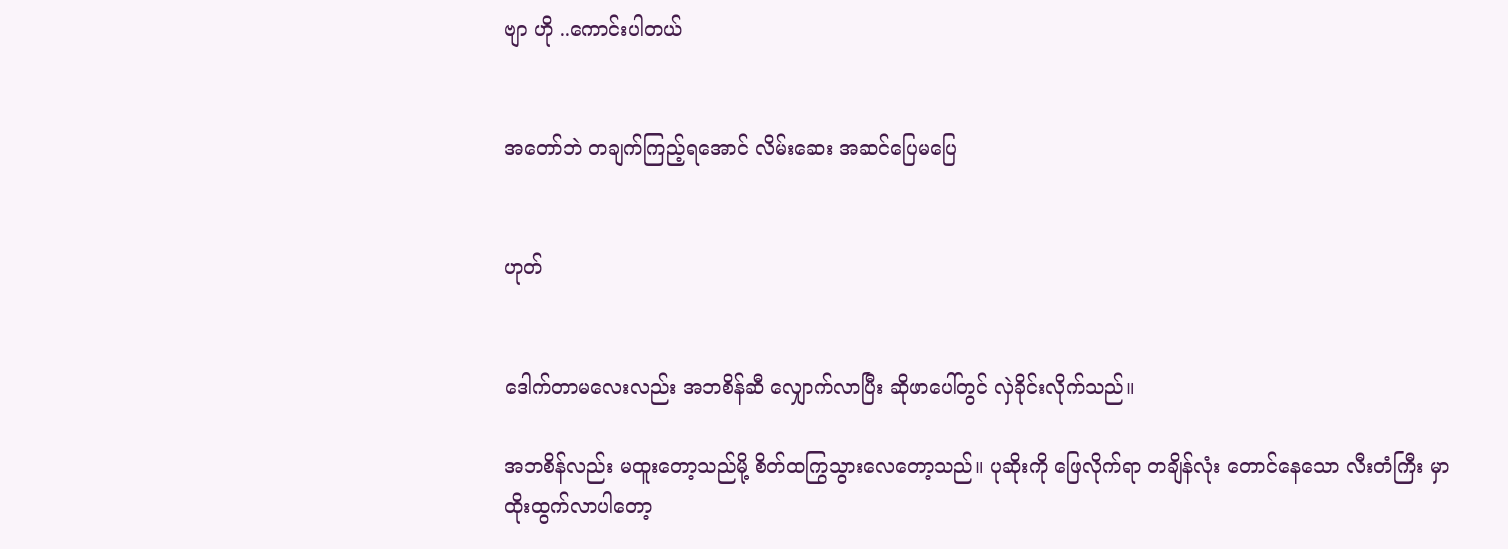ဗျာ ဟို ..ကောင်းပါတယ်


အတော်ဘဲ တချက်ကြည့်ရအောင် လိမ်းဆေး အဆင်ပြေမပြေ


ဟုတ်


ဒေါက်တာမလေးလည်း အဘစိန်ဆီ လျှောက်လာပြီး ဆိုဖာပေါ်တွင် လှဲခိုင်းလိုက်သည်။

အဘစိန်လည်း မထူးတော့သည်မို့ စိတ်ထကြွသွားလေတော့သည်။ ပုဆိုးကို ဖြေလိုက်ရာ တချိန်လုံး တောင်နေသော လီးတံကြီး မှာ ထိုးထွက်လာပါတော့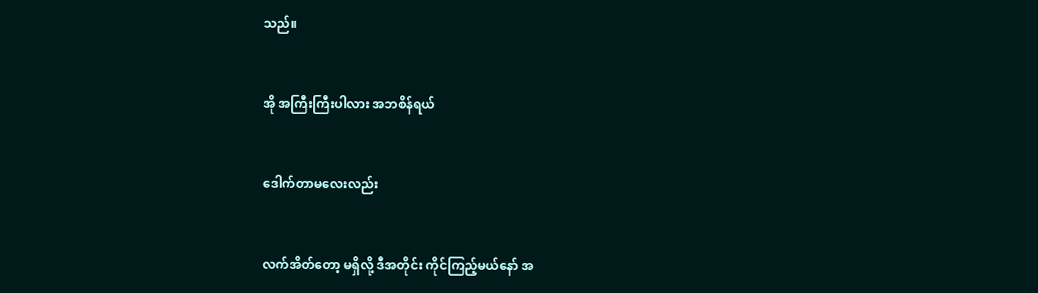သည်။


အို အကြီးကြီးပါလား အဘစိန်ရယ်


ဒေါက်တာမလေးလည်း


လက်အိတ်တော့ မရှိလို့ ဒီအတိုင်း ကိုင်ကြည့်မယ်နော် အ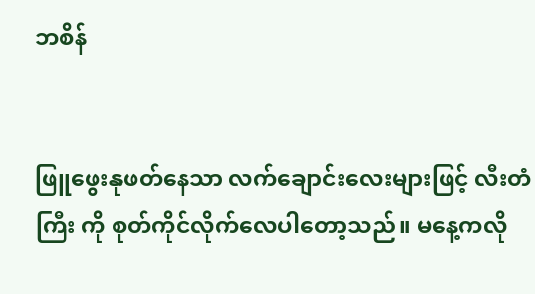ဘစိန်


ဖြူဖွေးနုဖတ်နေသာ လက်ချောင်းလေးများဖြင့် လီးတံကြီး ကို စုတ်ကိုင်လိုက်လေပါတော့သည်။ မနေ့ကလို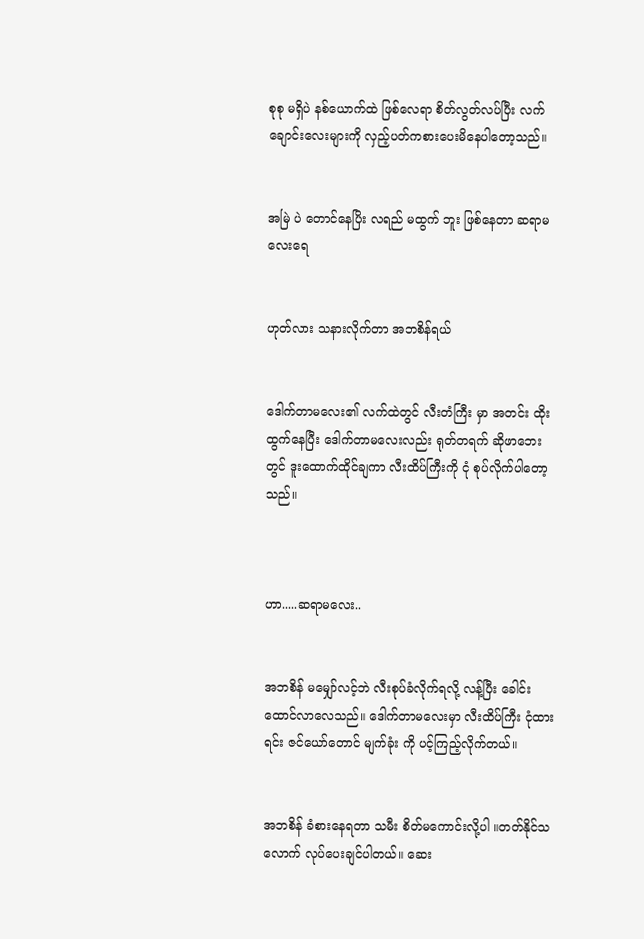စုစု မရှိပဲ နစ်ယောက်ထဲ ဖြစ်လေရာ စိတ်လွတ်လပ်ပြီး လက်ချောင်းလေးများကို လှည့်ပတ်ကစားပေးမိနေပါတော့သည်။


အမြဲ ပဲ တောင်နေပြိး လရည် မထွက် ဘူး ဖြစ်နေတာ ဆရာမလေးရေ


ဟုတ်လား သနားလိုက်တာ အဘစိန်ရယ်


ဒေါက်တာမလေး၏ လက်ထဲတွင် လီးတံကြီး မှာ အတင်း ထိုးထွက်နေပြီး ဒေါက်တာမလေးလည်း ရုတ်တရက် ဆိုဖာဘေးတွင် ဒူးထောက်ထိုင်ချကာ လီးထိပ်ကြီးကို ငုံ စုပ်လိုက်ပါတော့သည်။



ဟာ.....ဆရာမလေး..


အဘစိန် မမျှော်လင့်ဘဲ လီးစုပ်ခံလိုက်ရလို့ လန့်ပြီး ခေါင်းထောင်လာလေသည်။ ဒေါက်တာမလေးမှာ လီးထိပ်ကြီး ငုံထားရင်း ဇင်ယော်တောင် မျက်ခုံး ကို ပင့်ကြည့်လိုက်တယ်။


အဘစိန် ခံစားနေရတာ သမီး စိတ်မကောင်းလို့ပါ ။တတ်နိုင်သလောက် လုပ်ပေးချင်ပါတယ်။ ဆေး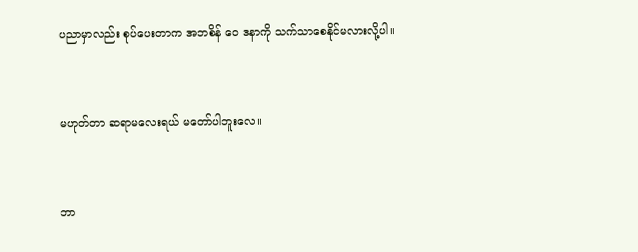ပညာမှာလည်း စုပ်ပေးတာက အဘစိန် ဝေ ဒနာကို သက်သာစေနိုင်မလားလို့ပါ။


မဟုတ်တာ ဆရာမလေးရယ် မတော်ပါဘူးလေ။


ဘာ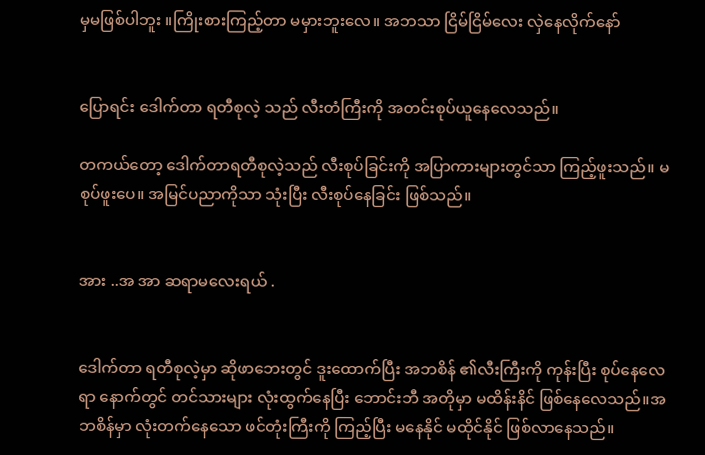မှမဖြစ်ပါဘူး ။ကြိုးစားကြည့်တာ မမှားဘူးလေ။ အဘသာ ငြိမ်ငြိမ်လေး လှဲနေလိုက်နော်


ပြောရင်း ဒေါက်တာ ရတီစုလဲ့ သည် လီးတံကြီးကို အတင်းစုပ်ယူနေလေသည်။

တကယ်တော့ ဒေါက်တာရတီစုလဲ့သည် လီးစုပ်ခြင်းကို အပြာကားများတွင်သာ ကြည့်ဖူးသည်။ မစုပ်ဖူးပေ။ အမြင်ပညာကိုသာ သုံးပြီး လီးစုပ်နေခြင်း ဖြစ်သည်။


အား ..အ အာ ဆရာမလေးရယ် .


ဒေါက်တာ ရတီစုလဲ့မှာ ဆိုဖာဘေးတွင် ဒူးထောက်ပြီး အဘစိန် ၏လီးကြီးကို ကုန်းပြီး စုပ်နေလေရာ နောက်တွင် တင်သားများ လုံးထွက်နေပြီး ဘောင်းဘီ အတိုမှာ မထိန်းနိင် ဖြစ်နေလေသည်။အဘစိန်မှာ လုံးတက်နေသော ဖင်တုံးကြီးကို ကြည့်ပြီး မနေနိုင် မထိုင်နိုင် ဖြစ်လာနေသည်။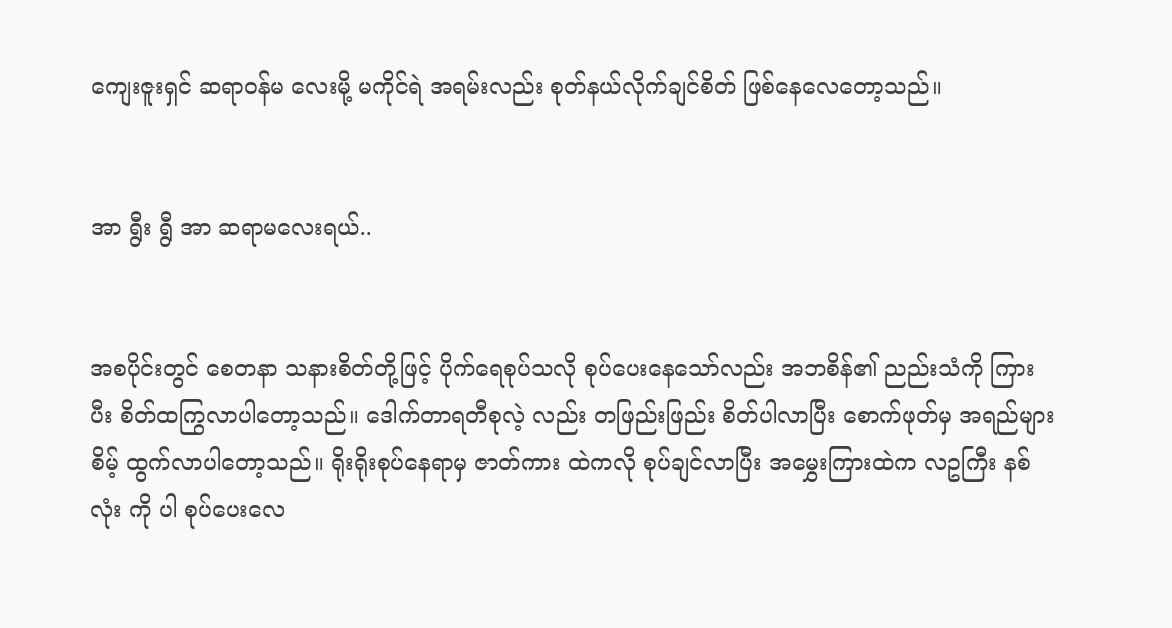ကျေးဇူးရှင် ဆရာ၀န်မ လေးမို့ မကိုင်ရဲ အရမ်းလည်း စုတ်နယ်လိုက်ချင်စိတ် ဖြစ်နေလေတော့သည်။


အာ ရွီး ရွီ အာ ဆရာမလေးရယ်..


အစပိုင်းတွင် စေတနာ သနားစိတ်တို့ဖြင့် ပိုက်ရေစုပ်သလို စုပ်ပေးနေသော်လည်း အဘစိန်၏ ညည်းသံကို ကြားပီး စိတ်ထကြွလာပါတော့သည်။ ဒေါက်တာရတီစုလဲ့ လည်း တဖြည်းဖြည်း စိတ်ပါလာပြီး စောက်ဖုတ်မှ အရည်များစိမ့် ထွက်လာပါတော့သည်။ ရိုးရိုးစုပ်နေရာမှ ဇာတ်ကား ထဲကလို စုပ်ချင်လာပြီး အမွှေးကြားထဲက လဥကြီး နစ်လုံး ကို ပါ စုပ်ပေးလေ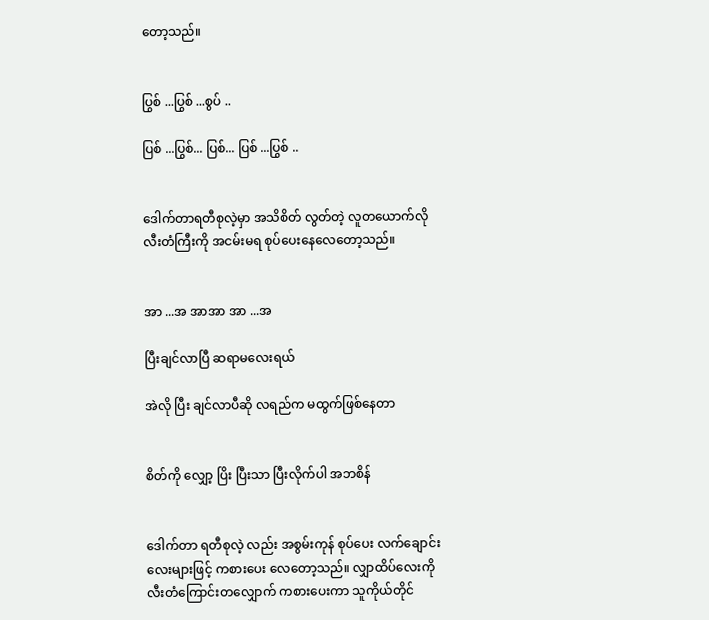တော့သည်။


ပြွစ် ...ပြွစ် ...စွပ် ..

ပြစ် ...ပြွစ်... ပြစ်... ပြစ် ...ပြွစ် ..


ဒေါက်တာရတီစုလဲ့မှာ အသိစိတ် လွတ်တဲ့ လူတယောက်လို လီးတံကြီးကို အငမ်းမရ စုပ်ပေးနေလေတော့သည်။


အာ ...အ အာအာ အာ ...အ

ပြီးချင်လာပြီ ဆရာမလေးရယ်

အဲလို ပြီး ချင်လာပီဆို လရည်က မထွက်ဖြစ်နေတာ


စိတ်ကို လျှော့ ပြိး ပြီးသာ ပြီးလိုက်ပါ အဘစိန်


ဒေါက်တာ ရတီစုလဲ့ လည်း အစွမ်းကုန် စုပ်ပေး လက်ချောင်းလေးများဖြင့် ကစားပေး လေတော့သည်။ လျှာထိပ်လေးကို လီးတံကြောင်းတလျှောက် ကစားပေးကာ သူကိုယ်တိုင်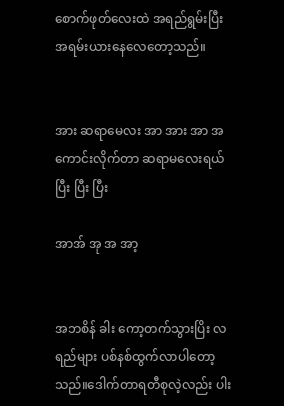စောက်ဖုတ်လေးထဲ အရည်ရွမ်းပြီး အရမ်းယားနေလေတော့သည်။


အား ဆရာမေလး အာ အား အာ အ ကောင်းလိုက်တာ ဆရာမလေးရယ် ပြီး ပြီး ပြီး

အာအ် အု အ အာ့


အဘစိန် ခါး ကော့တက်သွားပြိး လရည်များ ပစ်နစ်ထွက်လာပါတော့သည်။ဒေါက်တာရတီစုလဲ့လည်း ပါး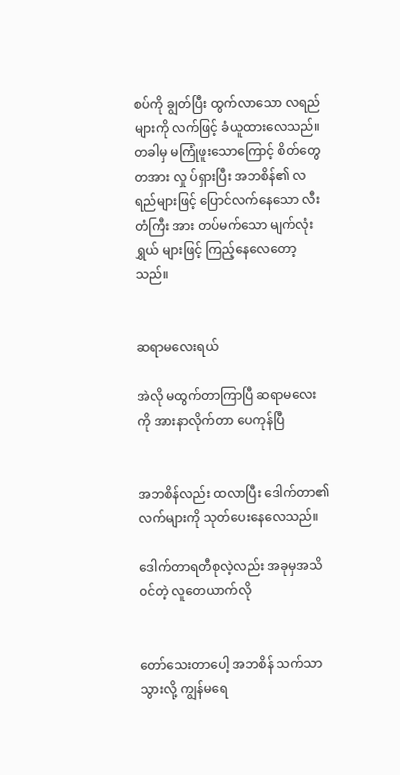စပ်ကို ချွတ်ပြီး ထွက်လာသော လရည်များကို လက်ဖြင့် ခံယူထားလေသည်။ တခါမှ မကြုံဖူးသောကြောင့် စိတ်တွေ တအား လှု ပ်ရှားပြီး အဘစိန်၏ လရည်များဖြင့် ပြောင်လက်နေသော လီး တံကြီး အား တပ်မက်သော မျက်လုံးရွှယ် များဖြင့် ကြည့်နေလေတော့သည်။


ဆရာမလေးရယ်

အဲလို မထွက်တာကြာပြီ ဆရာမလေးကို အားနာလိုက်တာ ပေကုန်ပြီ


အဘစိန်လည်း ထလာပြီး ဒေါက်တာ၏ လက်များကို သုတ်ပေးနေလေသည်။

ဒေါက်တာရတီစုလဲ့လည်း အခုမှအသိ၀င်တဲ့ လူတေယာက်လို


တော်သေးတာပေါ့ အဘစိန် သက်သာသွားလို့ ကျွန်မရေ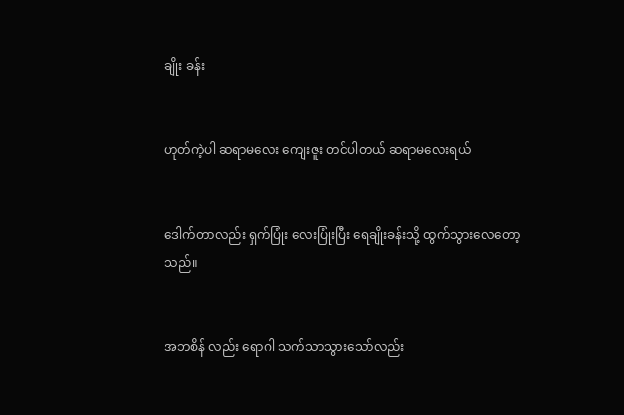ချိုး ခန်း


ဟုတ်ကဲ့ပါ ဆရာမလေး ကျေးဇူး တင်ပါတယ် ဆရာမလေးရယ်


ဒေါက်တာလည်း ရှက်ပြုံး လေးပြုံးပြီး ရေချိုးခန်းသို့ ထွက်သွားလေတော့သည်။


အဘစိန် လည်း ရောဂါ သက်သာသွားသော်လည်း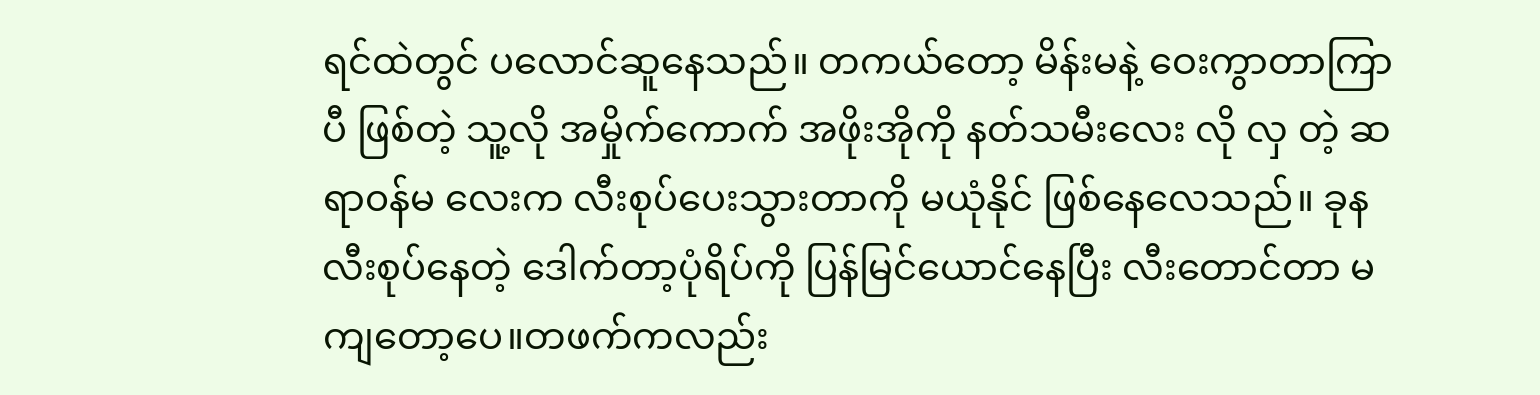ရင်ထဲတွင် ပလောင်ဆူနေသည်။ တကယ်တော့ မိန်းမနဲ့ ဝေးကွာတာကြာပီ ဖြစ်တဲ့ သူ့လို အမှိုက်ကောက် အဖိုးအိုကို နတ်သမီးလေး လို လှ တဲ့ ဆရာ၀န်မ လေးက လီးစုပ်ပေးသွားတာကို မယုံနိုင် ဖြစ်နေလေသည်။ ခုန လီးစုပ်နေတဲ့ ဒေါက်တာ့ပုံရိပ်ကို ပြန်မြင်ယောင်နေပြီး လီးတောင်တာ မကျတော့ပေ။တဖက်ကလည်း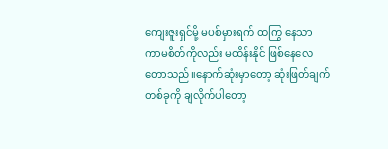ကျေးဇူးရှင်မို့ မပစ်မှားရက် ထကြွ နေသာ ကာမစိတ်ကိုလည်း မထိန်းနိုင် ဖြစ်နေလေတောသည်။နောက်ဆုံးမှာတော့ ဆုံးဖြတ်ချက်တစ်ခုကို ချလိုက်ပါတော့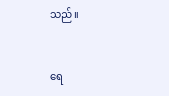သည်။


ရေ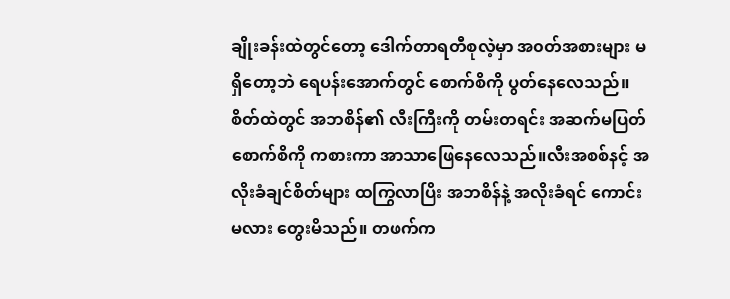ချိုးခန်းထဲတွင်တော့ ဒေါက်တာရတီစုလဲ့မှာ အ၀တ်အစားများ မရှိတော့ဘဲ ရေပန်းအောက်တွင် စောက်စိကို ပွတ်နေလေသည်။စိတ်ထဲတွင် အဘစိန်၏ လီးကြီးကို တမ်းတရင်း အဆက်မပြတ် စောက်စိကို ကစားကာ အာသာဖြေနေလေသည်။လီးအစစ်နင့် အလိုးခံချင်စိတ်များ ထကြွလာပြိး အဘစိန်နဲ့ အလိုးခံရင် ကောင်းမလား တွေးမိသည်။ တဖက်က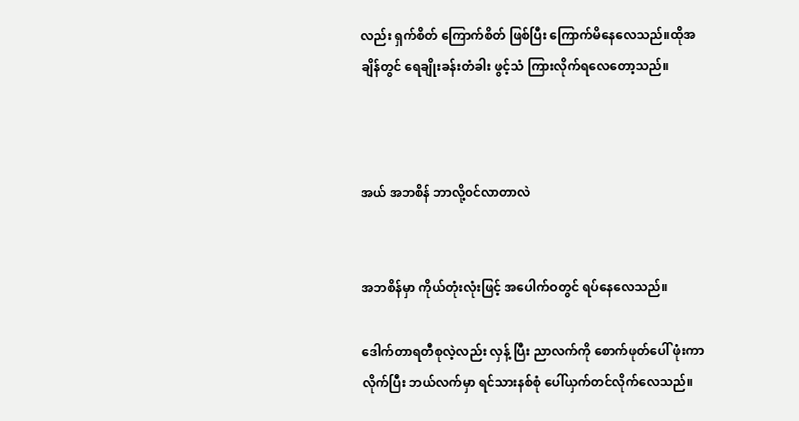လည်း ရှက်စိတ် ကြောက်စိတ် ဖြစ်ပြီး ကြောက်မိနေလေသည်။ထိုအချိန်တွင် ရေချိုးခန်းတံခါး ဖွင့်သံ ကြားလိုက်ရလေတော့သည်။



အယ် အဘစိန် ဘာလို့၀င်လာတာလဲ


အဘစိန်မှာ ကိုယ်တုံးလုံးဖြင့် အပေါက်ဝတွင် ရပ်နေလေသည်။

ဒေါက်တာရတီစုလဲ့လည်း လှန့် ပြီး ညာလက်ကို စောက်ဖုတ်ပေါ် ဖုံးကာလိုက်ပြီး ဘယ်လက်မှာ ရင်သားနစ်စုံ ပေါ်ယှက်တင်လိုက်လေသည်။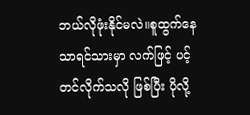ဘယ်လိုဖုံးနိုင်မလဲ။စူထွက်နေသာရင်သားမှာ လက်ဖြင့် ပင့်တင်လိုက်သလို ဖြစ်ပြီး ပိုလို့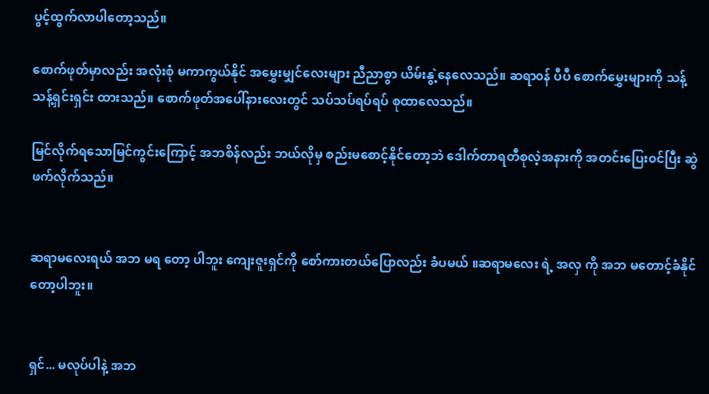ပွင့်ထွက်လာပါတော့သည်။

စောက်ဖုတ်မှာလည်း အလုံးစုံ မကာကွယ်နိုင် အမွှေးမျှင်လေးများ ညီညာစွာ ယိမ်းနွဲ့နေလေသည်။ ဆရာ၀န် ပီပီ စောက်မွှေးများကို သန့်သန့်ရှင်းရှင်း ထားသည်။ စောက်ဖုတ်အပေါ်နားလေးတွင် သပ်သပ်ရပ်ရပ် စုထာလေသည်။

မြင်လိုက်ရသောမြင်ကွင်းကြောင့် အဘစိန်လည်း ဘယ်လိုမှ စည်းမစောင့်နိုင်တော့ဘဲ ဒေါက်တာရတီစုလဲ့အနားကို အတင်းပြေး၀င်ပြီး ဆွဲဖက်လိုက်သည်။


ဆရာမလေးရယ် အဘ မရ တော့ ပါဘူး ကျေးဇူးရှင်ကို စော်ကားတယ်ပြောလည်း ခံပမယ် ။ဆရာမလေး ရဲ့ အလှ ကို အဘ မတောင့်ခံနိုင်တော့ပါဘူး။


ရှင်... မလုပ်ပါနဲ့ အဘ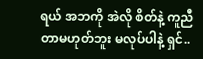ရယ် အဘကို အဲလို စိတ်နဲ့ ကူညီတာမဟုတ်ဘူး မလုပ်ပါနဲ့ ရှင်..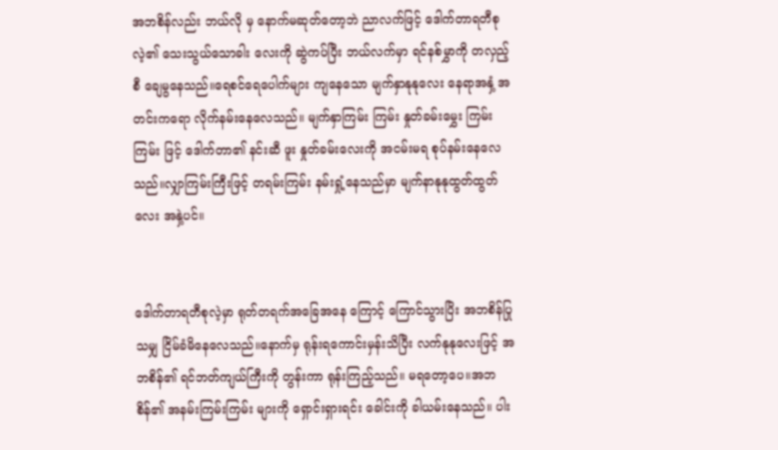အဘစိန်လည်း ဘယ်လို မှ နောက်မဆုတ်တော့ဘဲ ညာလက်ဖြင့် ဒေါက်တာရတီစုလဲ့၏ သေးသွယ်သောခါး လေးကို ဆွဲကပ်ပြီး ဘယ်လက်မှာ ရင်နစ်မွှာကို တလှည့်စီ ချေမွနေသည်။ရေစင်ရေပေါက်များ ကျနေသော မျက်နှာနုနုလေး နေရာအနှံ့ အတင်းကရော လိုက်နမ်းနေလေသည်။ မျက်နှာကြမ်း ကြမ်း နှုတ်ခမ်းမွှေး ကြမ်းကြမ်း ဖြင့် ဒေါက်တာ၏ နင်းဆီ ဖူး နှုတ်ခမ်းလေးကို အငမ်းမရ စုပ်နမ်းနေလေသည်။လျှာကြမ်းကြီးဖြင့် တရမ်းကြမ်း နမ်းရှုံ့နေသည်မှာ မျက်နာနုနုထွတ်ထွတ်လေး အနှဲ့ပင်။


ဒေါက်တာရတီစုလဲ့မှာ ရုတ်တရက်အခြေအနေ ကြောင့် ကြောင်သွားပြိး အဘစိန်ပြုသမျှ ငြိမ်ခံမိနေလေသည်။နောက်မှ ရုန်းရကောင်းမှန်းသိပြီး လက်နုနုလေးဖြင့် အဘစိန်၏ ရင်ဘတ်ကျယ်ကြီးကို တွန်းကာ ရုန်းကြည့်သည်။ မရတော့ပေ။အဘစိန်၏ အနမ်းကြမ်းကြမ်း များကို ရှောင်းရှားရင်း ခေါင်းကို ခါယမ်းနေသည်။ ပါး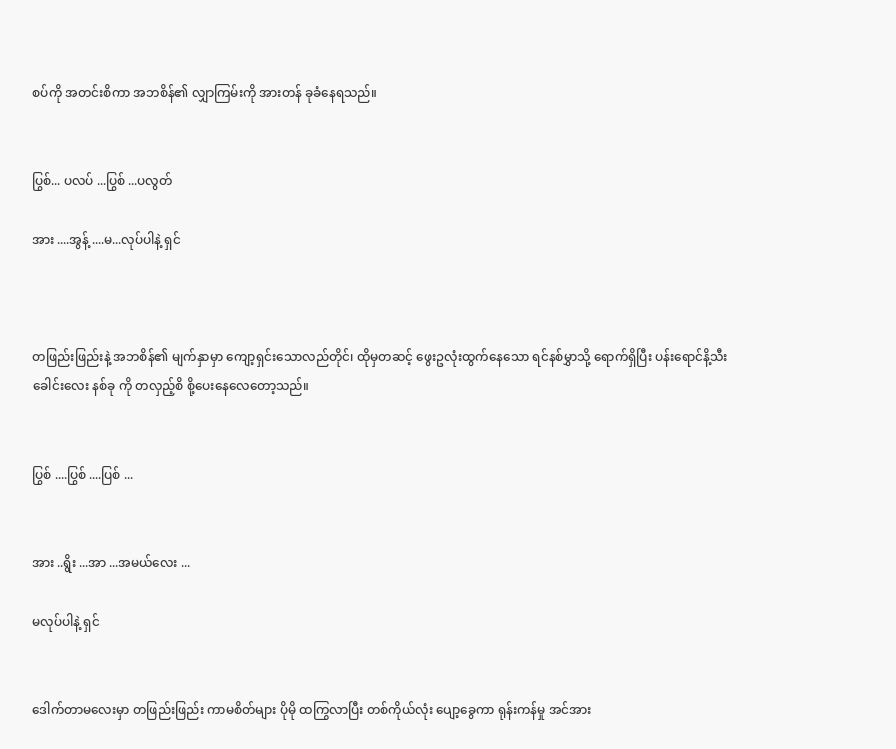စပ်ကို အတင်းစိကာ အဘစိန်၏ လျှာကြမ်းကို အားတန် ခုခံနေရသည်။


ပြွစ်... ပလပ် ...ပြွစ် ...ပလွတ်

အား ....အွန့် ....မ...လုပ်ပါနဲ့ ရှင်



တဖြည်းဖြည်းနဲ့ အဘစိန်၏ မျက်နှာမှာ ကျော့ရှင်းသောလည်တိုင်၊ ထိုမှတဆင့် ဖွေးဥလုံးထွက်နေသော ရင်နစ်မွှာသို့ ရောက်ရှိပြီး ပန်းရောင်နိ့သီး ခေါင်းလေး နစ်ခု ကို တလှည့်စိ စို့ပေးနေလေတော့သည်။


ပြွစ် ....ပြွစ် ....ပြစ် ...


အား ..ရွိး ...အာ ...အမယ်လေး ...

မလုပ်ပါနဲ့ ရှင်


ဒေါက်တာမလေးမှာ တဖြည်းဖြည်း ကာမစိတ်များ ပိုမို ထကြွလာပြီး တစ်ကိုယ်လုံး ပျော့ခွေကာ ရုန်းကန်မှု အင်အား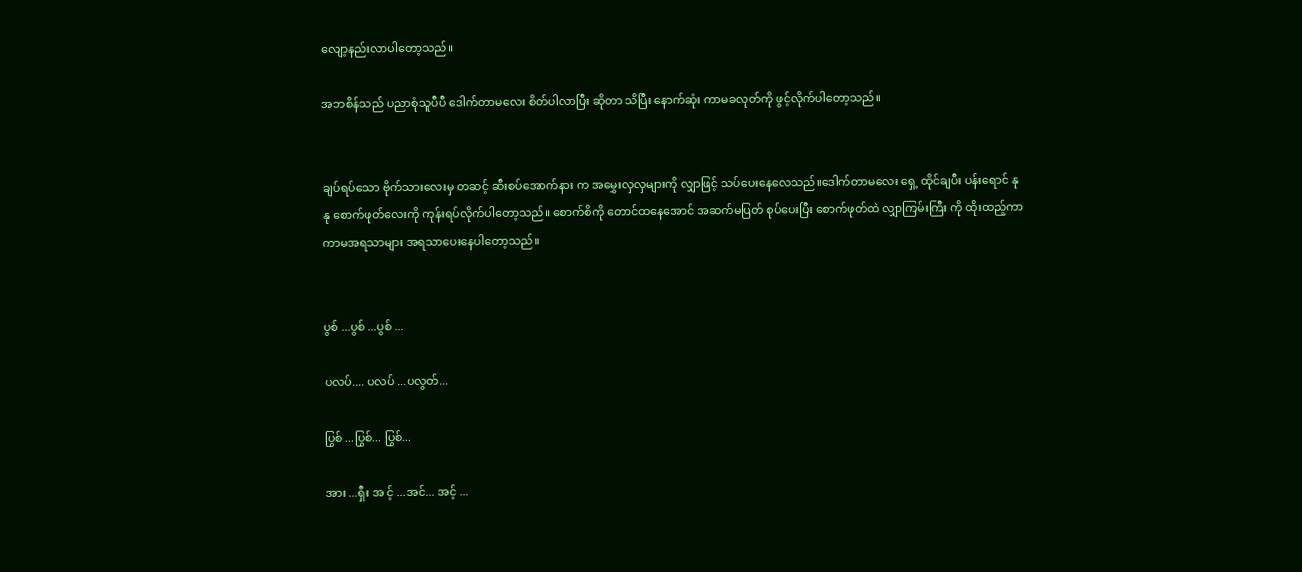လျော့နည်းလာပါတော့သည်။

အဘစိန်သည် ပညာစုံသူပီပီ ဒေါက်တာမလေး စိတ်ပါလာပြီး ဆိုတာ သိပြီး နောက်ဆုံး ကာမခလုတ်ကို ဖွင့်လိုက်ပါတော့သည်။


ချပ်ရပ်သော ဗိုက်သားလေးမှ တဆင့် ဆီးစပ်အောက်နား က အမွှေးလှလှများကို လျှာဖြင့် သပ်ပေးနေလေသည်။ဒေါက်တာမလေး ရှေ့ ထိုင်ချပီး ပန်းရောင် နုနု စောက်ဖုတ်လေးကို ကုန်းရပ်လိုက်ပါတော့သည်။ စောက်စိကို တောင်ထနေအောင် အဆက်မပြတ် စုပ်ပေးပြီး စောက်ဖုတ်ထဲ လျှာကြမ်းကြီး ကို ထိုးထည့်ကာ ကာမအရသာများ အရသာပေးနေပါတော့သည်။


ပွစ် ...ပွစ် ...ပွစ် ...

ပလပ်.... ပလပ် ...ပလွတ်...

ပြွစ် ...ပြွစ်... ပြွစ်...

အား ...ရှီး အ င့် ...အင်... အင့် ...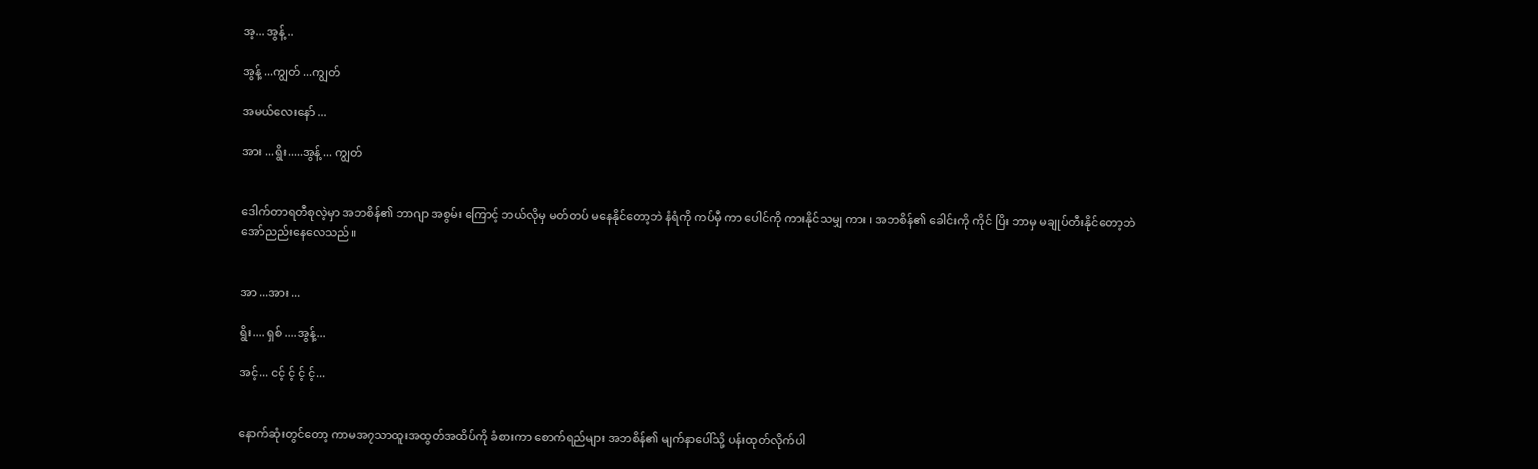အ့... အွန့် ..

အွန့် ...ကျွတ် ...ကျွတ်

အမယ်လေးနော် ...

အား ...ရွိး.....အွန့် ... ကျွတ်


ဒေါက်တာရတီစုလဲ့မှာ အဘစိန်၏ ဘာဂျာ အစွမ်း ကြောင့် ဘယ်လိုမှ မတ်တပ် မနေနိုင်တော့ဘဲ နံရံကို ကပ်မှီ ကာ ပေါင်ကို ကားနိုင်သမျှ ကား ၊ အဘစိန်၏ ခေါင်းကို ကိုင် ပြိး ဘာမှ မချုပ်တီးနိုင်တော့ဘဲ အော်ညည်းနေလေသည်။


အာ ...အား ...

ရွိး.... ရှစ် ....အွန့်...

အင့်... ငင့် င့် င့် င့်...


နောက်ဆုံးတွင်တော့ ကာမအ၇သာထူးအထွတ်အထိပ်ကို ခံစားကာ စောက်ရည်များ အဘစိန်၏ မျက်နာပေါ်သို့ ပန်းထုတ်လိုက်ပါ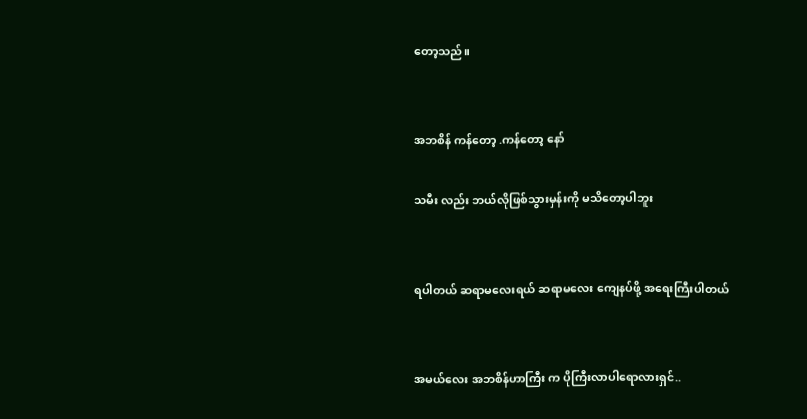တော့သည်။


အဘစိန် ကန်တော့ .ကန်တော့ နော်

သမီး လည်း ဘယ်လိုဖြစ်သွားမှန်းကို မသိတော့ပါဘူး


ရပါတယ် ဆရာမလေးရယ် ဆရာမလေး ကျေနပ်ဖို့ အရေးကြီးပါတယ်


အမယ်လေး အဘစိန်ဟာကြီး က ပိုကြီးလာပါရောလားရှင်..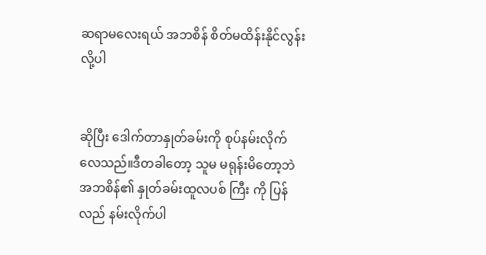ဆရာမလေးရယ် အဘစိန် စိတ်မထိန်းနိုင်လွန်းလို့ပါ


ဆိုပြီး ဒေါက်တာနှုတ်ခမ်းကို စုပ်နမ်းလိုက်လေသည်။ဒီတခါတော့ သူမ မရုန်းမိတော့ဘဲ အဘစိန်၏ နှုတ်ခမ်းထူလပစ် ကြီး ကို ပြန်လည် နမ်းလိုက်ပါ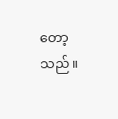တော့သည်။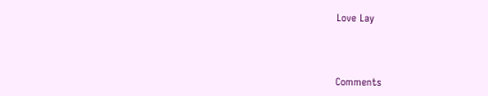Love Lay



Comments